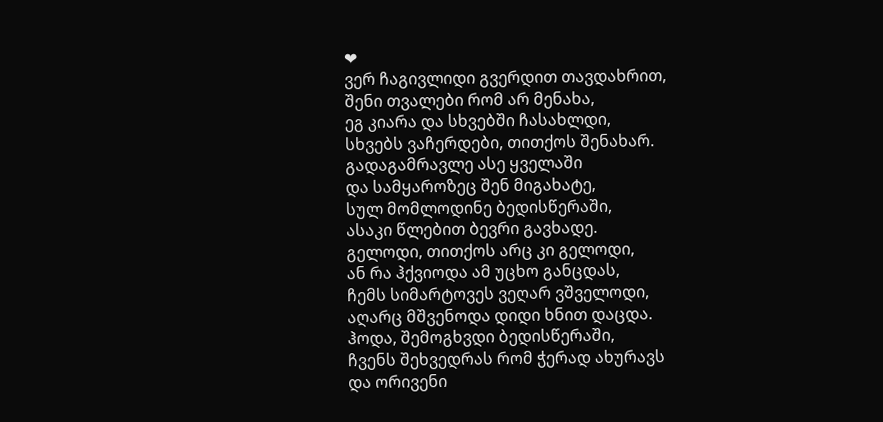❤
ვერ ჩაგივლიდი გვერდით თავდახრით,
შენი თვალები რომ არ მენახა,
ეგ კიარა და სხვებში ჩასახლდი,
სხვებს ვაჩერდები, თითქოს შენახარ.
გადაგამრავლე ასე ყველაში
და სამყაროზეც შენ მიგახატე,
სულ მომლოდინე ბედისწერაში,
ასაკი წლებით ბევრი გავხადე.
გელოდი, თითქოს არც კი გელოდი,
ან რა ჰქვიოდა ამ უცხო განცდას,
ჩემს სიმარტოვეს ვეღარ ვშველოდი,
აღარც მშვენოდა დიდი ხნით დაცდა.
ჰოდა, შემოგხვდი ბედისწერაში,
ჩვენს შეხვედრას რომ ჭერად ახურავს
და ორივენი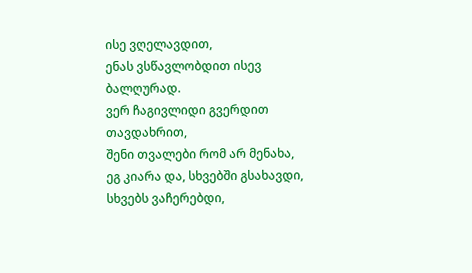ისე ვღელავდით,
ენას ვსწავლობდით ისევ ბალღურად.
ვერ ჩაგივლიდი გვერდით თავდახრით,
შენი თვალები რომ არ მენახა,
ეგ კიარა და, სხვებში გსახავდი,
სხვებს ვაჩერებდი,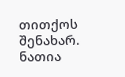თითქოს შენახარ.
ნათია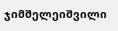ჯიმშელეიშვილი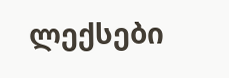ლექსები